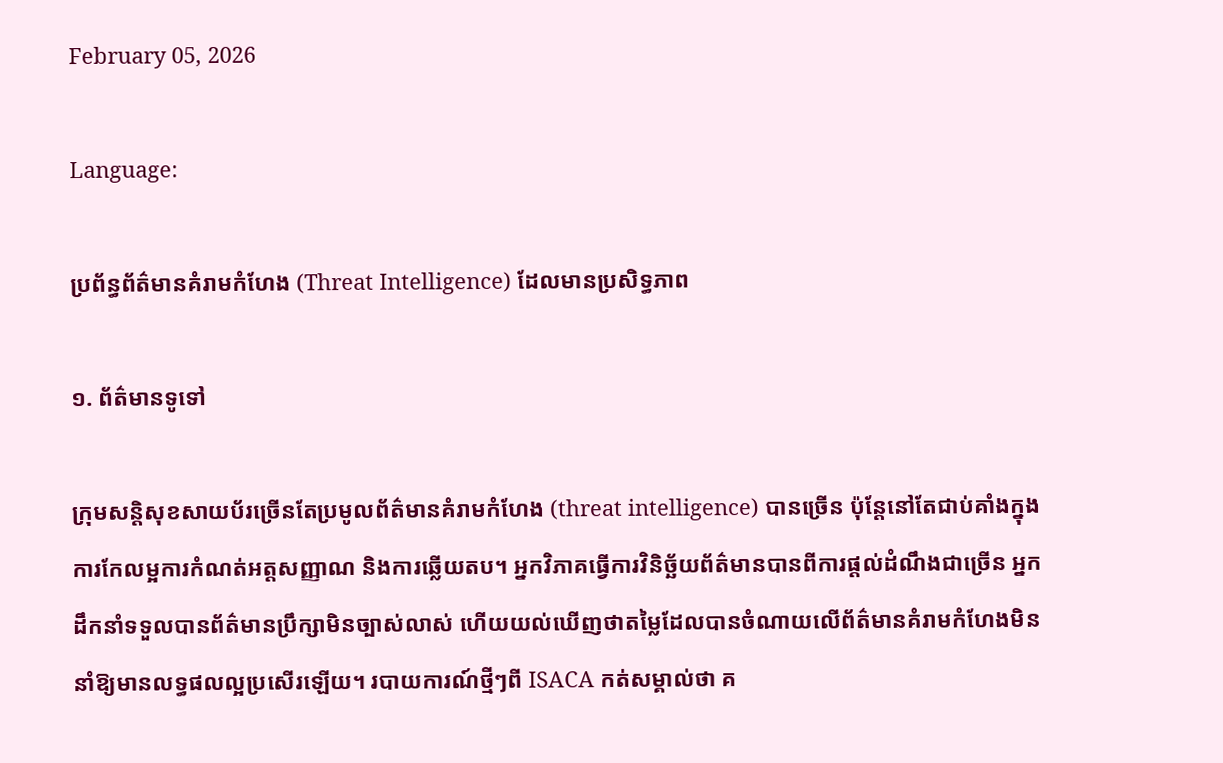February 05, 2026

Language:

ប្រព័ន្ធព័ត៌មានគំរាមកំហែង (Threat Intelligence) ដែលមានប្រសិទ្ធភាព

១. ព័ត៌មានទូទៅ

ក្រុមសន្តិសុខសាយប័រច្រើនតែប្រមូលព័ត៌មានគំរាមកំហែង (threat intelligence) បានច្រើន ប៉ុន្តែនៅតែជាប់គាំងក្នុងការកែលម្អការកំណត់អត្តសញ្ញាណ និងការឆ្លើយតប។ អ្នកវិភាគធ្វើការវិនិច្ឆ័យព័ត៌មានបានពីការផ្ដល់ដំណឹងជាច្រើន អ្នកដឹកនាំទទួលបានព័ត៌មានប្រឹក្សាមិនច្បាស់លាស់ ហើយយល់ឃើញថាតម្លៃដែលបានចំណាយលើព័ត៌មានគំរាមកំហែងមិននាំឱ្យមានលទ្ធផលល្អប្រសើរឡើយ។ របាយការណ៍ថ្មីៗពី ISACA កត់សម្គាល់ថា គ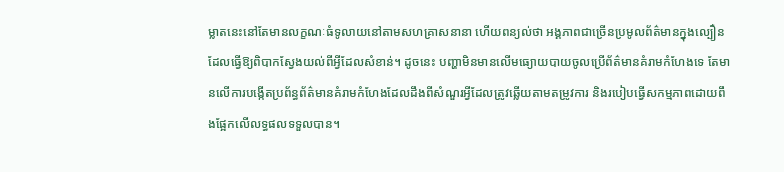ម្លាតនេះនៅតែមានលក្ខណៈធំទូលាយនៅតាមសហគ្រាសនានា ហើយពន្យល់ថា អង្គភាពជាច្រើនប្រមូលព័ត៌មានក្នុងល្បឿនដែលធ្វើឱ្យពិបាកស្វែងយល់ពីអ្វីដែលសំខាន់។ ដូចនេះ បញ្ហាមិនមានលើមធ្យោយបាយចូលប្រើព័ត៌មានគំរាមកំហែងទេ តែមានលើការបង្កើតប្រព័ន្ធព័ត៌មានគំរាមកំហែងដែលដឹងពីសំណួរអ្វីដែលត្រូវឆ្លើយតាមតម្រូវការ និងរបៀបធ្វើសកម្មភាពដោយពឹងផ្អែកលើលទ្ធផលទទួលបាន។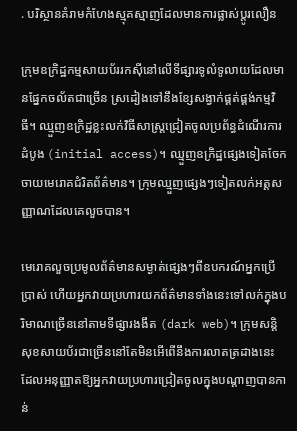. បរិស្ថានគំរាមកំហែងស្មុគស្មាញដែលមានការផ្លាស់ប្តូរលឿន

ក្រុមឧក្រិដ្ឋកម្មសាយប័ររកស៊ីនៅលើទីផ្សារទូលំទូលាយដែលមានផ្នែកចល័តជាច្រើន ស្រដៀងទៅនឹងខ្សែសង្វាក់ផ្គត់ផ្គង់កម្មវិធី។ ឈ្មួញឧក្រិដ្ឋខ្លះលក់វិធីសាស្ត្រជ្រៀតចូលប្រព័ន្ធដំណើរការដំបូង (initial access)។ ឈ្មួញឧក្រិដ្ឋផ្សេងទៀតចែកចាយមេរោគជំរិតព័ត៌មាន។ ក្រុមឈ្មួញផ្សេងៗទៀតលក់អត្តសញ្ញាណដែលគេលួចបាន។

មេរោគលួចប្រមូលព័ត៌មានសម្ងាត់ផ្សេងៗពីឧបករណ៍អ្នកប្រើប្រាស់ ហើយអ្នកវាយប្រហារយកព័ត៌មានទាំងនេះទៅលក់ក្នុងបរិមាណច្រើននៅតាមទីផ្សារងងឹត (dark web)។ ក្រុមសន្តិសុខសាយប័រជាច្រើននៅតែមិនអើពើនឹងការលាតត្រដាងនេះ ដែលអនុញ្ញាតឱ្យអ្នកវាយប្រហារជ្រៀតចូលក្នុងបណ្តាញបានកាន់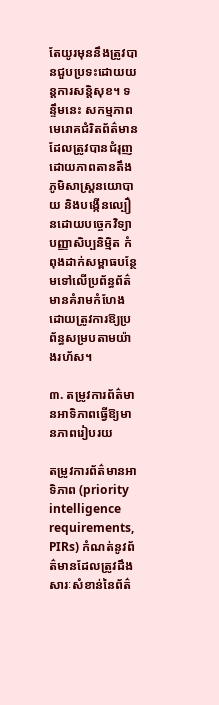តែយូរមុននឹងត្រូវបានជួបប្រទះដោយយន្តការសន្តិសុខ។ ទន្ទឹមនេះ សកម្មភាពមេរោគជំរិតព័ត៌មាន ដែលត្រូវបានជំរុញដោយភាពតានតឹងភូមិសាស្ត្រនយោបាយ និងបង្កើនល្បឿនដោយបច្ចេកវិទ្យាបញ្ញាសិប្បនិម្មិត កំពុងដាក់សម្ពាធបន្ថែមទៅលើប្រព័ន្ធព័ត៌មានគំរាមកំហែងដោយត្រូវការឱ្យប្រព័ន្ធសម្របតាមយ៉ាងរហ័ស។

៣. តម្រូវការព័ត៌មានអាទិភាពធ្វើឱ្យមានភាពរៀបរយ

តម្រូវការព័ត៌មានអាទិភាព (priority intelligence requirements, PIRs) កំណត់នូវព័ត៌មានដែលត្រូវដឹង សារៈសំខាន់នៃព័ត៌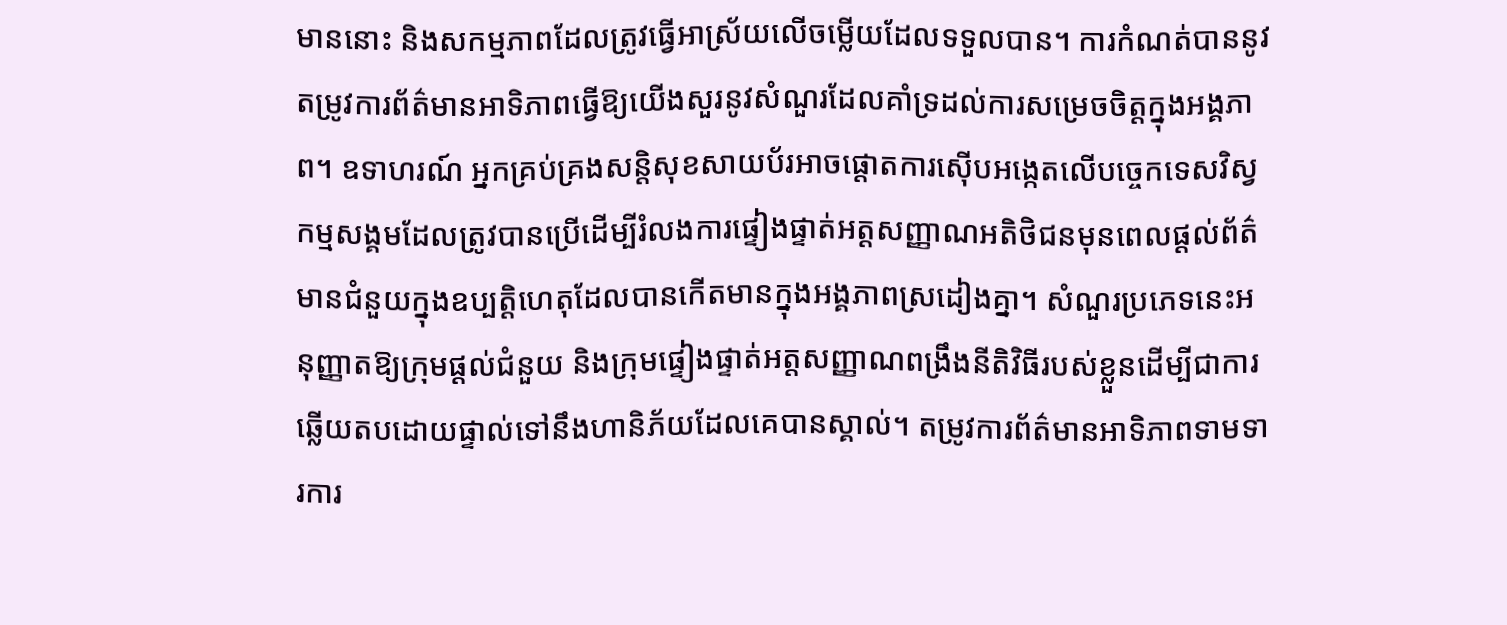មាននោះ និងសកម្មភាពដែលត្រូវធ្វើអាស្រ័យលើចម្លើយដែលទទួលបាន។ ការកំណត់បាននូវតម្រូវការព័ត៌មានអាទិភាពធ្វើឱ្យយើងសួរនូវសំណួរដែលគាំទ្រដល់ការសម្រេចចិត្តក្នុងអង្គភាព។ ឧទាហរណ៍ អ្នកគ្រប់គ្រងសន្តិសុខសាយប័រអាចផ្តោតការស៊ើបអង្កេតលើបច្ចេកទេសវិស្វកម្មសង្គមដែលត្រូវបានប្រើដើម្បីរំលងការផ្ទៀងផ្ទាត់អត្តសញ្ញាណអតិថិជនមុនពេលផ្ដល់ព័ត៌មានជំនួយក្នុងឧប្បត្តិហេតុដែលបានកើតមានក្នុងអង្គភាពស្រដៀងគ្នា។ សំណួរប្រភេទនេះអនុញ្ញាតឱ្យក្រុមផ្ដល់ជំនួយ និងក្រុមផ្ទៀងផ្ទាត់អត្តសញ្ញាណពង្រឹងនីតិវិធីរបស់ខ្លួនដើម្បីជាការឆ្លើយតបដោយផ្ទាល់ទៅនឹងហានិភ័យដែលគេបានស្គាល់។ តម្រូវការព័ត៌មានអាទិភាពទាមទារការ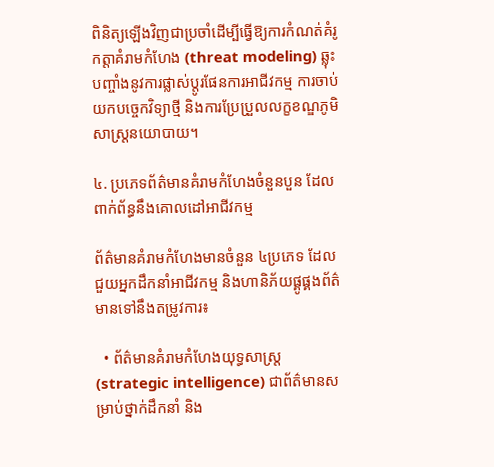ពិនិត្យឡើងវិញជាប្រចាំដើម្បីធ្វើឱ្យការកំណត់គំរូកត្តាគំរាមកំហែង (threat modeling) ឆ្លុះបញ្ចាំងនូវការផ្លាស់ប្តូរផែនការអាជីវកម្ម ការចាប់យកបច្ចេកវិទ្យាថ្មី និងការប្រែប្រួលលក្ខខណ្ឌភូមិសាស្ត្រនយោបាយ។

៤. ប្រភេទព័ត៌មានគំរាមកំហែងចំនួនបួន ដែលពាក់ព័ន្ធនឹងគោលដៅអាជីវកម្ម

ព័ត៌មានគំរាមកំហែងមានចំនួន ៤ប្រភេទ ដែលជួយអ្នកដឹកនាំអាជីវកម្ម និងហានិភ័យផ្គូផ្គងព័ត៌មានទៅនឹងតម្រូវការ៖

  • ព័ត៌មានគំរាមកំហែងយុទ្ធសាស្ត្រ (strategic intelligence) ជាព័ត៌មានសម្រាប់ថ្នាក់ដឹកនាំ និង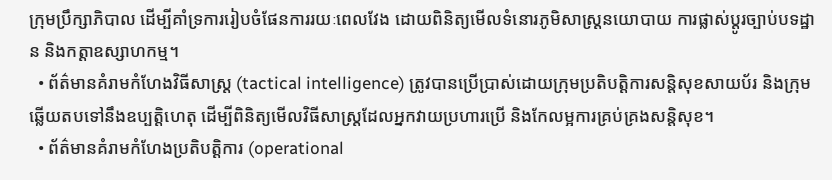ក្រុមប្រឹក្សាភិបាល ដើម្បីគាំទ្រការរៀបចំផែនការរយៈពេលវែង ដោយពិនិត្យមើលទំនោរភូមិសាស្ត្រនយោបាយ ការផ្លាស់ប្តូរច្បាប់បទដ្ឋាន និងកត្តាឧស្សាហកម្ម។
  • ព័ត៌មានគំរាមកំហែងវិធីសាស្ត្រ (tactical intelligence) ត្រូវបានប្រើប្រាស់ដោយក្រុមប្រតិបត្តិការសន្តិសុខសាយប័រ និងក្រុមឆ្លើយតបទៅនឹងឧប្បត្តិហេតុ ដើម្បីពិនិត្យមើលវិធីសាស្ត្រដែលអ្នកវាយប្រហារប្រើ និងកែលម្អការគ្រប់គ្រងសន្តិសុខ។
  • ព័ត៌មានគំរាមកំហែងប្រតិបត្តិការ (operational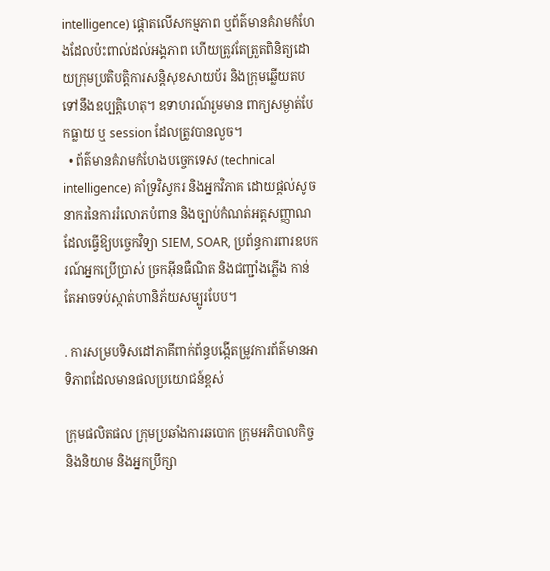intelligence) ផ្តោតលើសកម្មភាព ឬព័ត៌មានគំរាមកំហែងដែលប៉ះពាល់ដល់អង្គភាព ហើយត្រូវតែត្រួតពិនិត្យដោយក្រុមប្រតិបត្តិការសន្តិសុខសាយប័រ និងក្រុមឆ្លើយតបទៅនឹងឧប្បត្តិហេតុ។ ឧទាហរណ៍រួមមាន ពាក្យសម្ងាត់បែកធ្លាយ ឬ session ដែលត្រូវបានលួច។
  • ព័ត៌មានគំរាមកំហែងបច្ចេកទេស (technical intelligence) គាំទ្រវិស្វករ និងអ្នកវិភាគ ដោយផ្តល់សូចនាករនៃការរំលោភបំពាន និងច្បាប់កំណត់អត្តសញ្ញាណ ដែលធ្វើឱ្យបច្ចេកវិទ្យា SIEM, SOAR, ប្រព័ន្ធការពារឧបករណ៍អ្នកប្រើប្រាស់ ច្រកអ៊ីនធឺណិត និងជញ្ជាំងភ្លើង កាន់តែអាចទប់ស្កាត់ហានិភ័យសម្បូរបែប។

. ការសម្របទិសដៅភាគីពាក់ព័ន្ធបង្កើតម្រូវការព័ត៌មានអាទិភាពដែលមានផលប្រយោជន៍ខ្ពស់

ក្រុមផលិតផល ក្រុមប្រឆាំងការឆបោក ក្រុមអភិបាលកិច្ចនិងនិយាម និងអ្នកប្រឹក្សា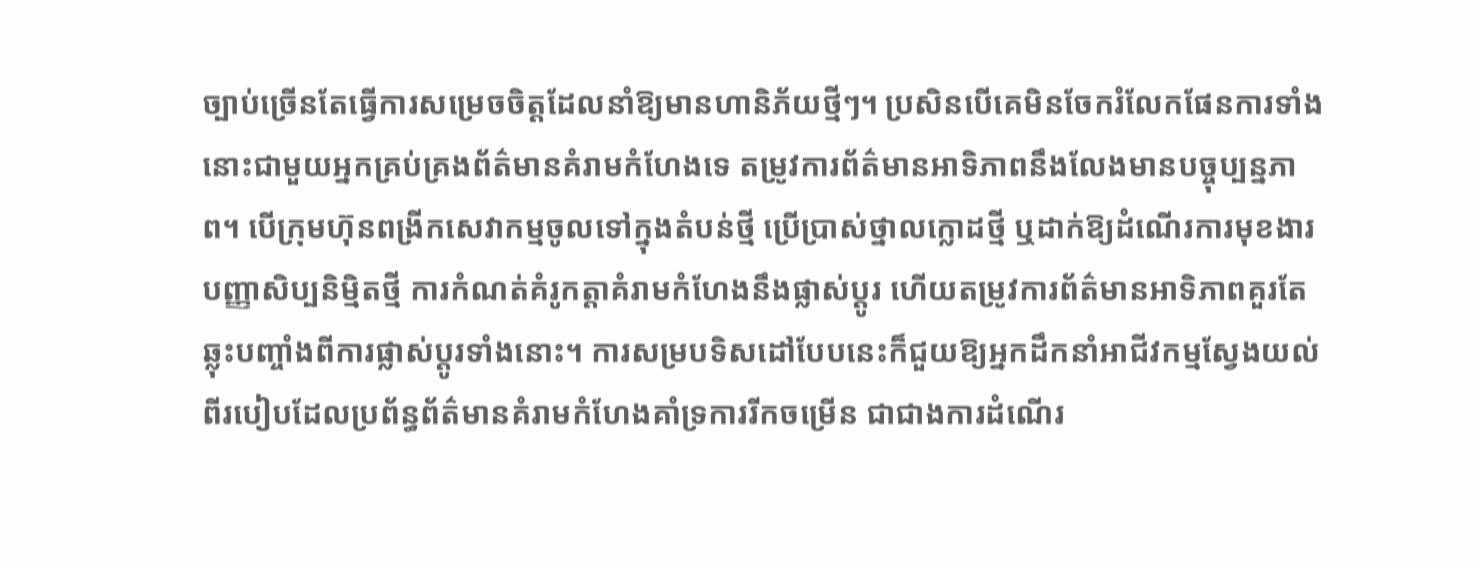ច្បាប់ច្រើនតែធ្វើការសម្រេចចិត្តដែលនាំឱ្យមានហានិភ័យថ្មីៗ។ ប្រសិនបើគេមិនចែករំលែកផែនការទាំងនោះជាមួយអ្នកគ្រប់គ្រងព័ត៌មានគំរាមកំហែងទេ តម្រូវការព័ត៌មានអាទិភាពនឹងលែងមានបច្ចុប្បន្នភាព។ បើក្រុមហ៊ុនពង្រីកសេវាកម្មចូលទៅក្នុងតំបន់ថ្មី ប្រើប្រាស់ថ្នាលក្លោដថ្មី ឬដាក់ឱ្យដំណើរការមុខងារបញ្ញាសិប្បនិម្មិតថ្មី ការកំណត់គំរូកត្តាគំរាមកំហែងនឹងផ្លាស់ប្តូរ ហើយតម្រូវការព័ត៌មានអាទិភាពគួរតែឆ្លុះបញ្ចាំងពីការផ្លាស់ប្តូរទាំងនោះ។ ការសម្របទិសដៅបែបនេះក៏ជួយឱ្យអ្នកដឹកនាំអាជីវកម្មស្វែងយល់ពីរបៀបដែលប្រព័ន្ធព័ត៌មានគំរាមកំហែងគាំទ្រការរីកចម្រើន ជាជាងការដំណើរ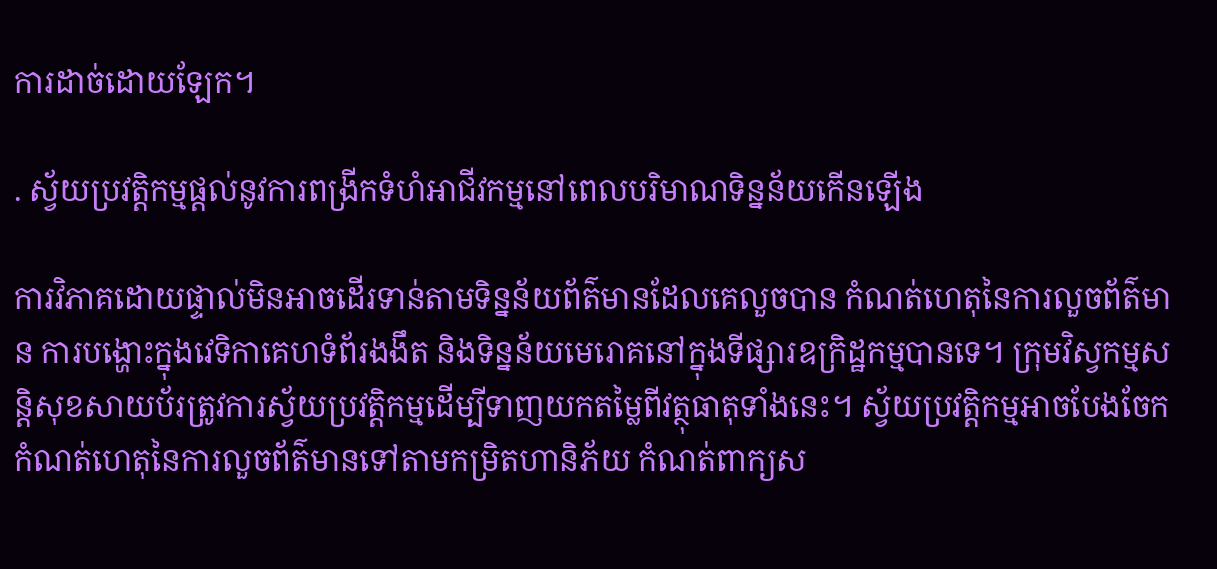ការដាច់ដោយឡែក។

. ស្វ័យប្រវត្តិកម្មផ្តល់នូវការពង្រីកទំហំអាជីវកម្មនៅពេលបរិមាណទិន្នន័យកើនឡើង

ការវិភាគដោយផ្ទាល់មិនអាចដើរទាន់តាមទិន្នន័យព័ត៌មានដែលគេលួចបាន កំណត់ហេតុនៃការលួចព័ត៌មាន ការបង្ហោះក្នុងវេទិកាគេហទំព័រងងឹត និងទិន្នន័យមេរោគនៅក្នុងទីផ្សារឧក្រិដ្ឋកម្មបានទេ។ ក្រុមវិស្វកម្មសន្តិសុខសាយប័រត្រូវការស្វ័យប្រវត្តិកម្មដើម្បីទាញយកតម្លៃពីវត្ថុធាតុទាំងនេះ។ ស្វ័យប្រវត្តិកម្មអាចបែងចែកកំណត់ហេតុនៃការលួចព័ត៌មានទៅតាមកម្រិតហានិភ័យ កំណត់ពាក្យស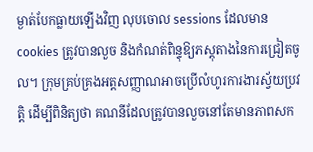ម្ងាត់បែកធ្លាយឡើងវិញ លុបចោល sessions ដែលមាន cookies ត្រូវបានលួច និងកំណត់ពិន្ទុឱ្យភស្ដុតាងនៃការជ្រៀតចូល។ ក្រុមគ្រប់គ្រងអត្តសញ្ញាណអាចប្រើលំហូរការងារស្វ័យប្រវត្តិ ដើម្បីពិនិត្យថា គណនីដែលត្រូវបានលួចនៅតែមានភាពសក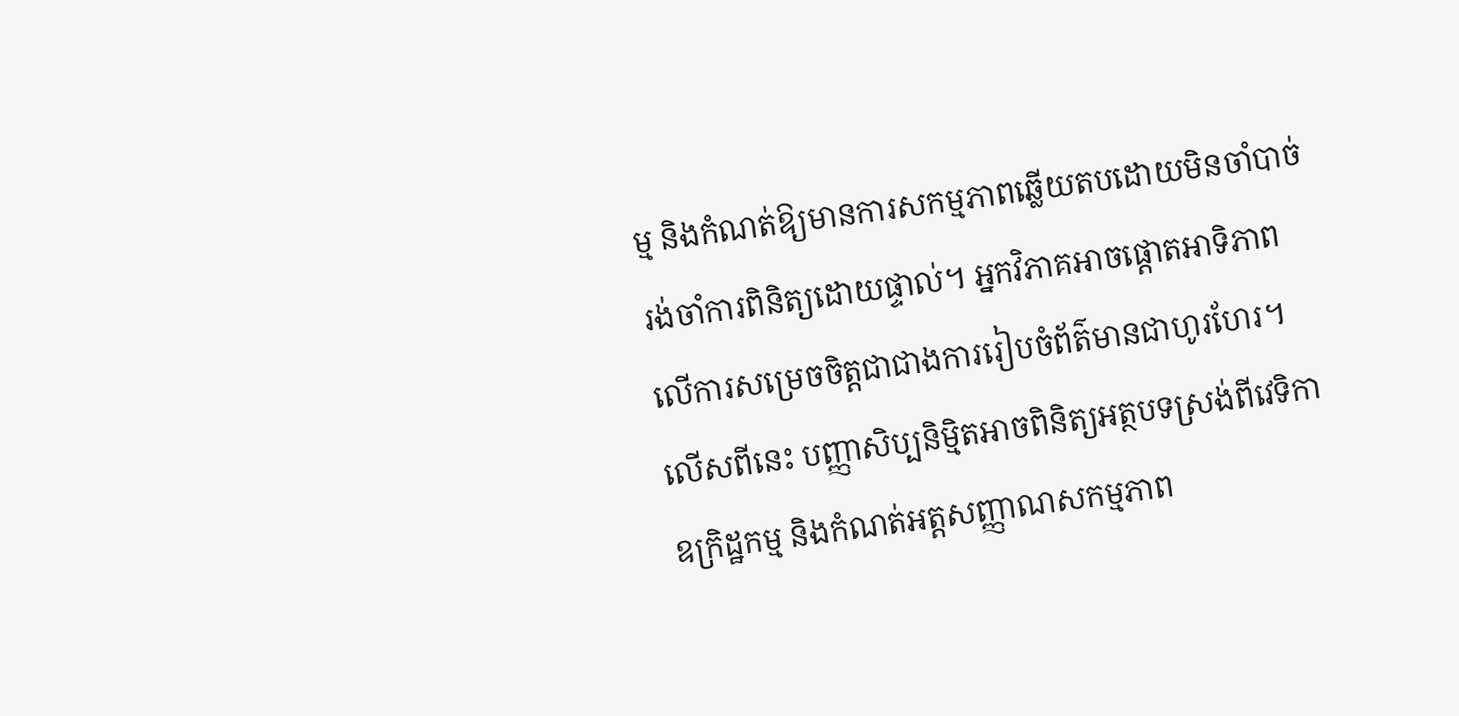ម្ម និងកំណត់ឱ្យមានការសកម្មភាពឆ្លើយតបដោយមិនចាំបាច់រង់ចាំការពិនិត្យដោយផ្ទាល់។ អ្នកវិភាគអាចផ្តោតអាទិភាពលើការសម្រេចចិត្តជាជាងការរៀបចំព័ត៌មានជាហូរហែរ។ លើសពីនេះ បញ្ញាសិប្បនិម្មិតអាចពិនិត្យអត្ថបទស្រង់ពីវេទិកាឧក្រិដ្ឋកម្ម និងកំណត់អត្តសញ្ញាណសកម្មភាព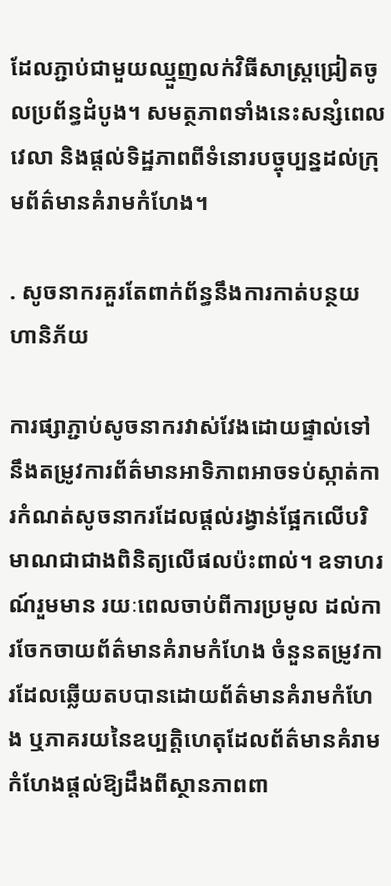ដែលភ្ជាប់ជាមួយឈ្មួញលក់វិធីសាស្ត្រជ្រៀតចូលប្រព័ន្ធដំបូង។ សមត្ថភាពទាំងនេះសន្សំពេលវេលា និងផ្តល់ទិដ្ឋភាពពីទំនោរបច្ចុប្បន្នដល់ក្រុមព័ត៌មានគំរាមកំហែង។

. សូចនាករគួរតែពាក់ព័ន្ធនឹងការកាត់បន្ថយហានិភ័យ

ការផ្សាភ្ជាប់សូចនាករវាស់វែងដោយផ្ទាល់ទៅនឹងតម្រូវការព័ត៌មានអាទិភាពអាចទប់ស្កាត់ការកំណត់សូចនាករដែលផ្តល់រង្វាន់ផ្អែកលើបរិមាណជាជាងពិនិត្យលើផលប៉ះពាល់។ ឧទាហរណ៍រួមមាន រយៈពេលចាប់ពីការប្រមូល ដល់ការចែកចាយព័ត៌មានគំរាមកំហែង ចំនួនតម្រូវការដែលឆ្លើយតបបានដោយព័ត៌មានគំរាមកំហែង ឬភាគរយនៃឧប្បត្តិហេតុដែលព័ត៌មានគំរាមកំហែងផ្តល់ឱ្យដឹងពីស្ថានភាពពា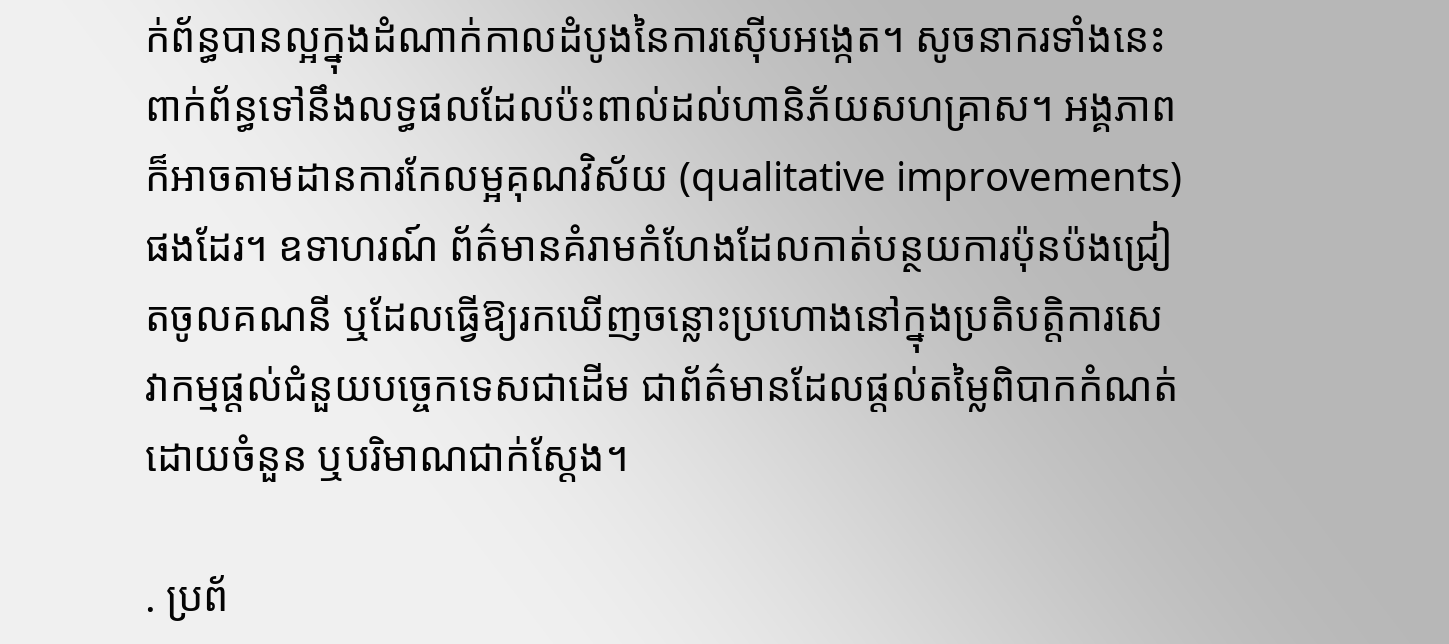ក់ព័ន្ធបានល្អក្នុងដំណាក់កាលដំបូងនៃការស៊ើបអង្កេត។ សូចនាករទាំងនេះពាក់ព័ន្ធទៅនឹងលទ្ធផលដែលប៉ះពាល់ដល់ហានិភ័យសហគ្រាស។ អង្គភាពក៏អាចតាមដានការកែលម្អគុណវិស័យ (qualitative improvements) ផងដែរ។ ឧទាហរណ៍ ព័ត៌មានគំរាមកំហែងដែលកាត់បន្ថយការប៉ុនប៉ងជ្រៀតចូលគណនី ឬដែលធ្វើឱ្យរកឃើញចន្លោះប្រហោងនៅក្នុងប្រតិបត្តិការសេវាកម្មផ្ដល់ជំនួយបច្ចេកទេសជាដើម ជាព័ត៌មានដែលផ្ដល់តម្លៃពិបាកកំណត់ដោយចំនួន ឬបរិមាណជាក់ស្ដែង។

. ប្រព័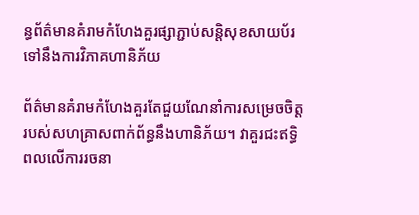ន្ធព័ត៌មានគំរាមកំហែងគួរផ្សាភ្ជាប់សន្តិសុខសាយប័រទៅនឹងការវិភាគហានិភ័យ

ព័ត៌មានគំរាមកំហែងគួរតែជួយណែនាំការសម្រេចចិត្តរបស់សហគ្រាសពាក់ព័ន្ធនឹងហានិភ័យ។ វាគួរជះឥទ្ធិពលលើការរចនា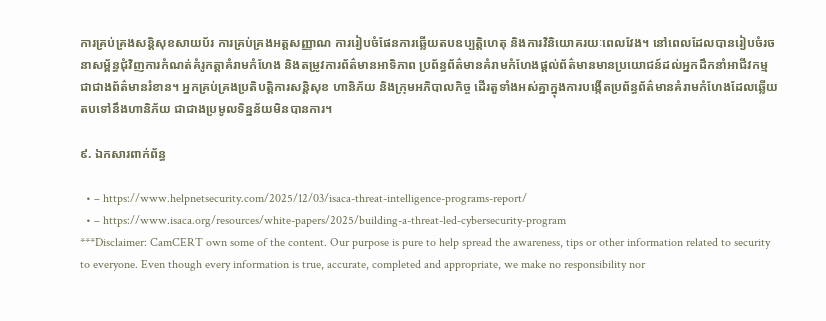ការគ្រប់គ្រងសន្តិសុខសាយប័រ ការគ្រប់គ្រងអត្តសញ្ញាណ ការរៀបចំផែនការឆ្លើយតបឧប្បត្តិហេតុ និងការវិនិយោគរយៈពេលវែង។ នៅពេលដែលបានរៀបចំរចនាសម្ព័ន្ធជុំវិញការកំណត់គំរូកត្តាគំរាមកំហែង និងតម្រូវការព័ត៌មានអាទិភាព ប្រព័ន្ធព័ត៌មានគំរាមកំហែងផ្តល់ព័ត៌មានមានប្រយោជន៍ដល់អ្នកដឹកនាំអាជីវកម្ម ជាជាងព័ត៌មានរំខាន។ អ្នកគ្រប់គ្រងប្រតិបត្តិការសន្តិសុខ ហានិភ័យ និងក្រុមអភិបាលកិច្ច ដើរតួទាំងអស់គ្នាក្នុងការបង្កើតប្រព័ន្ធព័ត៌មានគំរាមកំហែងដែលឆ្លើយតបទៅនឹងហានិភ័យ ជាជាងប្រមូលទិន្នន័យមិនបានការ។

៩. ឯកសារពាក់ព័ន្ធ

  • – https://www.helpnetsecurity.com/2025/12/03/isaca-threat-intelligence-programs-report/
  • – https://www.isaca.org/resources/white-papers/2025/building-a-threat-led-cybersecurity-program
***Disclaimer: CamCERT own some of the content. Our purpose is pure to help spread the awareness, tips or other information related to security to everyone. Even though every information is true, accurate, completed and appropriate, we make no responsibility nor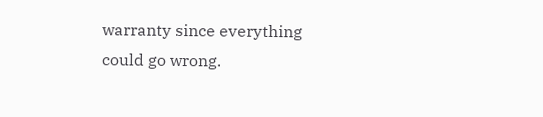warranty since everything could go wrong.